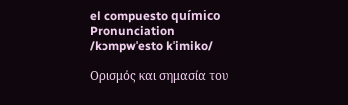el compuesto químico
Pronunciation
/kɔmpwˈesto kˈimiko/

Ορισμός και σημασία του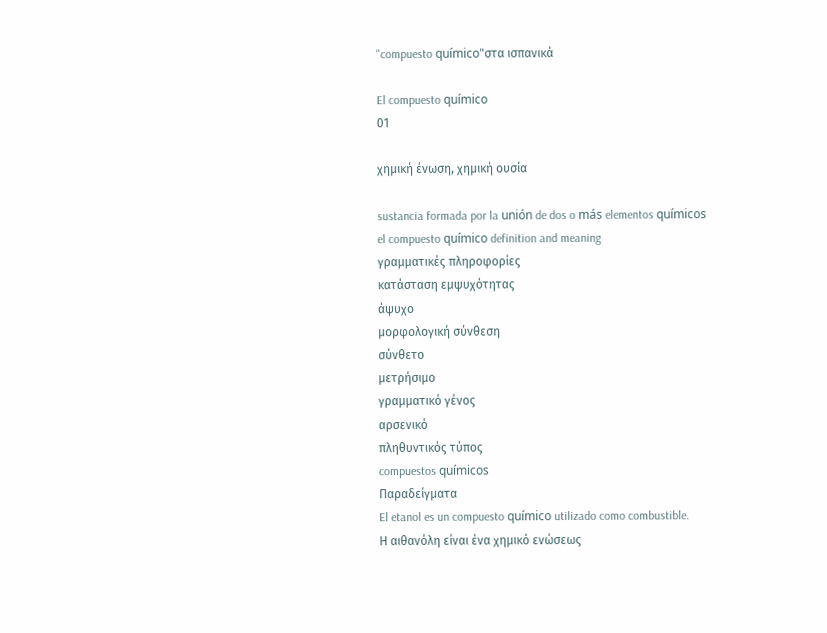"compuesto químico"στα ισπανικά

El compuesto químico
01

χημική ένωση, χημική ουσία

sustancia formada por la unión de dos o más elementos químicos
el compuesto químico definition and meaning
γραμματικές πληροφορίες
κατάσταση εμψυχότητας
άψυχο
μορφολογική σύνθεση
σύνθετο
μετρήσιμο
γραμματικό γένος
αρσενικό
πληθυντικός τύπος
compuestos químicos
Παραδείγματα
El etanol es un compuesto químico utilizado como combustible.
Η αιθανόλη είναι ένα χημικό ενώσεως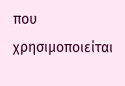που χρησιμοποιείται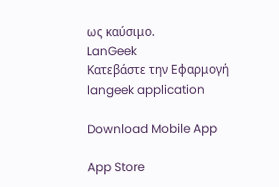ως καύσιμο.
LanGeek
Κατεβάστε την Εφαρμογή
langeek application

Download Mobile App

App Store